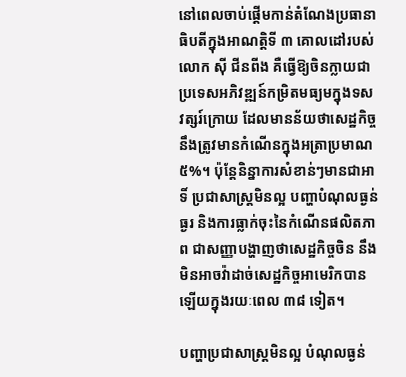នៅពេលចាប់ផ្តើមកាន់តំណែងប្រធានាធិបតីក្នុងអាណត្តិទី ៣ គោលដៅរបស់លោក ស៊ី ជីនពីង គឺធ្វើឱ្យចិនក្លាយជាប្រទេសអភិវឌ្ឍន៍កម្រិតមធ្យមក្នុងទសវត្សរ៍ក្រោយ ដែលមានន័យថាសេដ្ឋកិច្ចនឹងត្រូវមានកំណើនក្នុងអត្រាប្រមាណ ៥%។ ប៉ុន្តែនិន្នាការសំខាន់ៗមានជាអាទិ៍ ប្រជាសាស្ត្រមិនល្អ បញ្ហាបំណុលធ្ងន់ធ្ងរ និងការធ្លាក់ចុះនៃកំណើនផលិតភាព ជាសញ្ញាបង្ហាញថាសេដ្ឋកិច្ចចិន នឹងមិនអាចវ៉ាដាច់សេដ្ឋកិច្ចអាមេរិកបានឡើយក្នុងរយៈពេល ៣៨ ទៀត។

បញ្ហាប្រជាសាស្ត្រមិនល្អ បំណុលធ្ងន់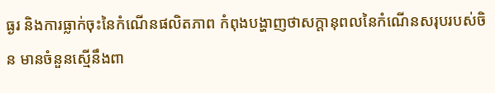ធ្ងរ និងការធ្លាក់ចុះនៃកំណើនផលិតភាព កំពុងបង្ហាញថាសក្តានុពលនៃកំណើនសរុបរបស់ចិន មានចំនួនស្មើនឹងពា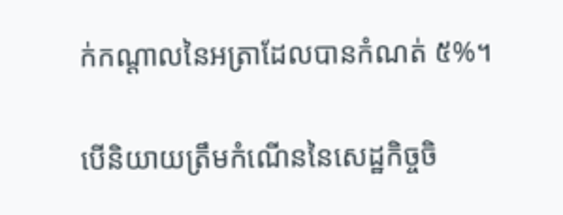ក់កណ្តាលនៃអត្រាដែលបានកំណត់ ៥%។

បើនិយាយត្រឹមកំណើននៃសេដ្ឋកិច្ចចិ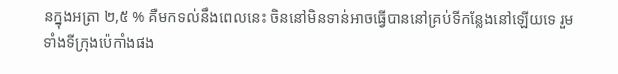នក្នុងអត្រា ២,៥ % គឺមកទល់នឹងពេលនេះ ចិននៅមិនទាន់អាចធ្វើបាននៅគ្រប់ទីកន្លែងនៅឡើយទេ រួមទាំងទីក្រុងប៉េកាំងផង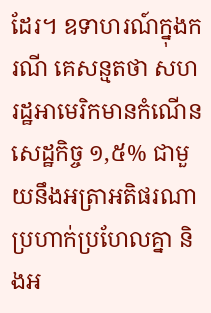ដែរ។ ឧទាហរណ៍ក្នុងករណី គេសន្មតថា សហរដ្ឋអាមេរិកមានកំណើនសេដ្ឋកិច្ច ១,៥% ជាមួយនឹងអត្រាអតិផរណាប្រហាក់ប្រហែលគ្នា និងអ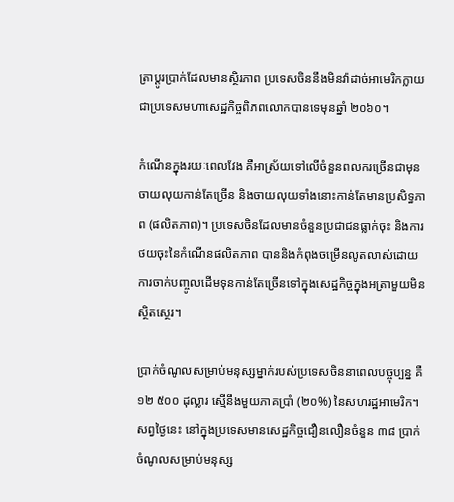ត្រាប្តូរប្រាក់ដែលមានស្ថិរភាព ប្រទេសចិននឹងមិនវ៉ាដាច់អាមេរិកក្លាយជាប្រទេសមហាសេដ្ឋកិច្ចពិភពលោកបានទេមុនឆ្នាំ ២០៦០។

កំណើនក្នុងរយៈពេលវែង គឺអាស្រ័យទៅលើចំនួនពលករច្រើនជាមុន ចាយលុយកាន់តែច្រើន និងចាយលុយទាំងនោះកាន់តែមានប្រសិទ្ធភាព (ផលិតភាព)។ ប្រទេសចិនដែលមានចំនួនប្រជាជនធ្លាក់ចុះ និងការថយចុះនៃកំណើនផលិតភាព បាននិងកំពុងចម្រើនលូតលាស់ដោយការចាក់បញ្ចូលដើមទុនកាន់តែច្រើនទៅក្នុងសេដ្ឋកិច្ចក្នុងអត្រាមួយមិនស្ថិតស្ថេរ។

ប្រាក់ចំណូលសម្រាប់មនុស្សម្នាក់របស់ប្រទេសចិននាពេលបច្ចុប្បន្ន គឺ ១២ ៥០០ ដុល្លារ ស្មើនឹងមួយភាគប្រាំ (២០%) នៃសហរដ្ឋអាមេរិក។ សព្វថ្ងៃនេះ នៅក្នុងប្រទេសមានសេដ្ឋកិច្ចជឿនលឿនចំនួន ៣៨ ប្រាក់ចំណូលសម្រាប់មនុស្ស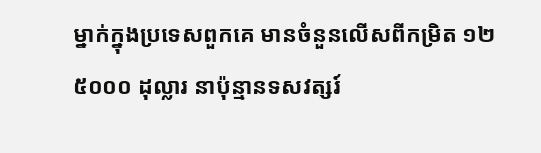ម្នាក់ក្នុងប្រទេសពួកគេ មានចំនួនលើសពីកម្រិត ១២ ៥០០០ ដុល្លារ នាប៉ុន្មានទសវត្សរ៍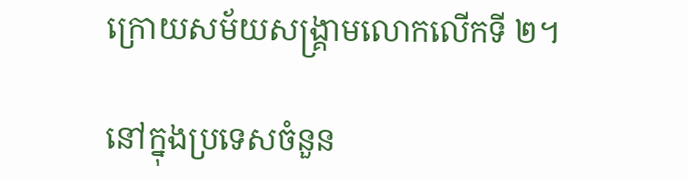ក្រោយសម័យសង្គ្រាមលោកលើកទី ២។

នៅក្នុងប្រទេសចំនួន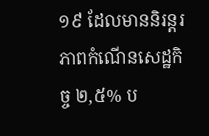១៩ ដែលមាននិរន្តរភាពកំណើនសេដ្ឋកិច្ច ២,៥% ប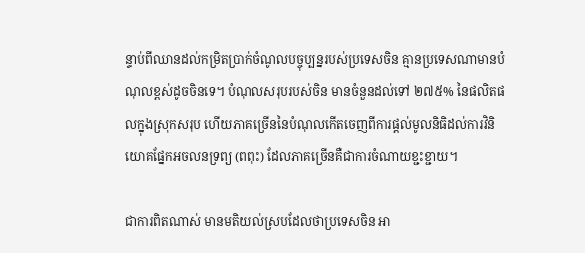ន្ទាប់ពីឈានដល់កម្រិតប្រាក់ចំណូលបច្ចុប្បន្នរបស់ប្រទេសចិន គ្មានប្រទេសណាមានបំណុលខ្ពស់ដូចចិនទេ។ បំណុលសរុបរបស់ចិន មានចំនួនដល់ទៅ ២៧៥% នៃផលិតផលក្នុងស្រុកសរុប ហើយភាគច្រើននៃបំណុលកើតចេញពីការផ្តល់មូលនិធិដល់ការវិនិយោគផ្នែកអចលនទ្រព្យ (ពពុះ) ដែលភាគច្រើនគឺជាការចំណាយខ្ជះខ្ជាយ។

ជាការពិតណាស់ មានមតិយល់ស្របដែលថាប្រទេសចិន អា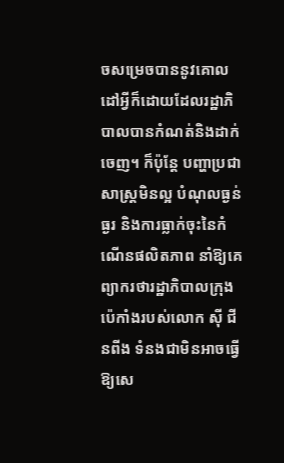ចសម្រេចបាននូវគោលដៅអ្វីក៏ដោយដែលរដ្ឋាភិបាលបានកំណត់និងដាក់ចេញ។ ក៏ប៉ុន្តែ បញ្ហាប្រជាសាស្ត្រមិនល្អ បំណុលធ្ងន់ធ្ងរ និងការធ្លាក់ចុះនៃកំណើនផលិតភាព នាំឱ្យគេព្យាករថារដ្ឋាភិបាលក្រុងប៉េកាំងរបស់លោក ស៊ី ជីនពីង ទំនងជាមិនអាចធ្វើឱ្យសេ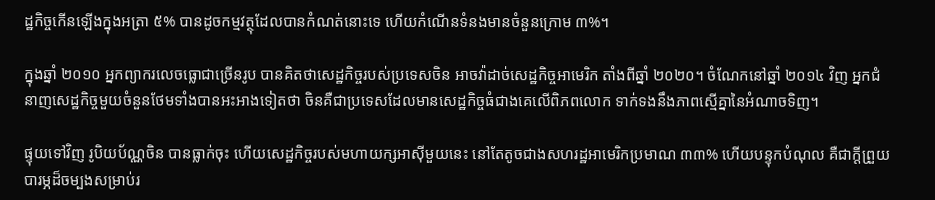ដ្ឋកិច្ចកើនឡើងក្នុងអត្រា ៥% បានដូចកម្មវត្ថុដែលបានកំណត់នោះទេ ហើយកំណើនទំនងមានចំនួនក្រោម ៣%។

ក្នុងឆ្នាំ ២០១០ អ្នកព្យាករលេចធ្លោជាច្រើនរូប បានគិតថាសេដ្ឋកិច្ចរបស់ប្រទេសចិន អាចវ៉ាដាច់សេដ្ឋកិច្ចអាមេរិក តាំងពីឆ្នាំ ២០២០។ ចំណែកនៅឆ្នាំ ២០១៤ វិញ អ្នកជំនាញសេដ្ឋកិច្ចមួយចំនួនថែមទាំងបានអះអាងទៀតថា ចិនគឺជាប្រទេសដែលមានសេដ្ឋកិច្ចធំជាងគេលើពិភពលោក ទាក់ទងនឹងភាពស្មើគ្នានៃអំណាចទិញ។

ផ្ទុយទៅវិញ រូបិយប័ណ្ណចិន បានធ្លាក់ចុះ ហើយសេដ្ឋកិច្ចរបស់មហាយក្សអាស៊ីមួយនេះ នៅតែតូចជាងសហរដ្ឋអាមេរិកប្រមាណ ៣៣% ហើយបន្ទុកបំណុល គឺជាក្តីព្រួយបារម្ភដ៏ចម្បងសម្រាប់រ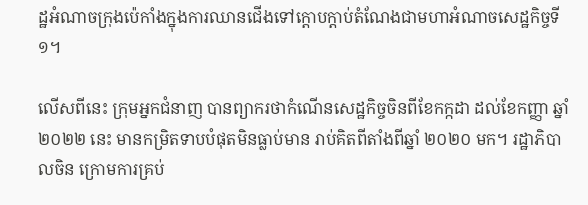ដ្ឋអំណាចក្រុងប៉េកាំងក្នុងការឈានជើងទៅក្តោបក្តាប់តំណែងជាមហាអំណាចសេដ្ឋកិច្ចទី ១។

លើសពីនេះ ក្រុមអ្នកជំនាញ បានព្យាករថាកំណើនសេដ្ឋកិច្ចចិនពីខែកក្កដា ដល់ខែកញ្ញា ឆ្នាំ ២០២២ នេះ មានកម្រិតទាបបំផុតមិនធ្លាប់មាន រាប់គិតពីតាំងពីឆ្នាំ ២០២០ មក។ រដ្ឋាភិបាលចិន ក្រោមការគ្រប់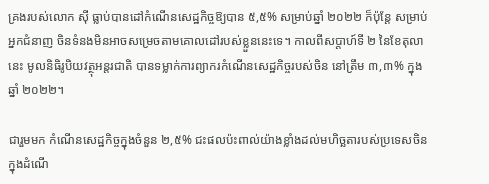គ្រងរបស់លោក ស៊ី ធ្លាប់បានដៅកំណើនសេដ្ឋកិច្ចឱ្យបាន ៥,៥% សម្រាប់ឆ្នាំ ២០២២ ក៏ប៉ុន្តែ សម្រាប់អ្នកជំនាញ ចិនទំនងមិនអាចសម្រេចតាមគោលដៅរបស់ខ្លួននេះទេ។ កាលពីសប្តាហ៍ទី ២ នៃខែតុលានេះ មូលនិធិរូបិយវត្ថុអន្តរជាតិ បានទម្លាក់ការព្យាករកំណើនសេដ្ឋកិច្ចរបស់ចិន នៅត្រឹម ៣,៣% ក្នុងឆ្នាំ ២០២២។

ជារួមមក កំណើនសេដ្ឋកិច្ចក្នុងចំនួន ២,៥% ជះផលប៉ះពាល់យ៉ាងខ្លាំងដល់មហិច្ឆតារបស់ប្រទេសចិន ក្នុងដំណើ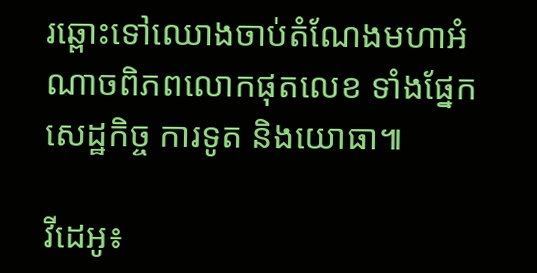រឆ្ពោះទៅឈោងចាប់តំណែងមហាអំណាចពិភពលោកផុតលេខ ទាំងផ្នែកសេដ្ឋកិច្ច ការទូត និងយោធា៕

វីដេអូ៖